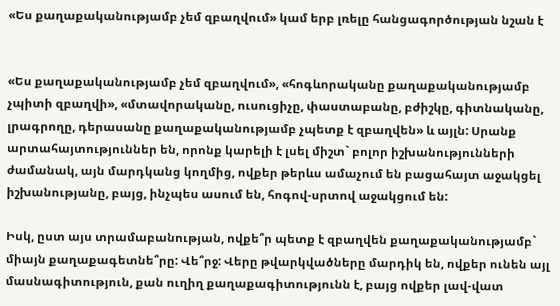«Ես քաղաքականությամբ չեմ զբաղվում» կամ երբ լռելը հանցագործության նշան է


«Ես քաղաքականությամբ չեմ զբաղվում», «հոգևորականը քաղաքականությամբ չպիտի զբաղվի», «մտավորականը, ուսուցիչը, փաստաբանը, բժիշկը, գիտնականը, լրագրողը, դերասանը քաղաքականությամբ չպետք է զբաղվեն» և այլն: Սրանք արտահայտություններ են, որոնք կարելի է լսել միշտ` բոլոր իշխանությունների ժամանակ, այն մարդկանց կողմից, ովքեր թերևս ամաչում են բացահայտ աջակցել իշխանությանը, բայց, ինչպես ասում են, հոգով-սրտով աջակցում են:

Իսկ, ըստ այս տրամաբանության, ովքե՞ր պետք է զբաղվեն քաղաքականությամբ` միայն քաղաքագետնե՞րը: Վե՞րջ: Վերը թվարկվածները մարդիկ են, ովքեր ունեն այլ մասնագիտություն, քան ուղիղ քաղաքագիտությունն է, բայց ովքեր լավ-վատ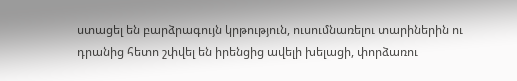ստացել են բարձրագույն կրթություն, ուսումնառելու տարիներին ու դրանից հետո շփվել են իրենցից ավելի խելացի, փորձառու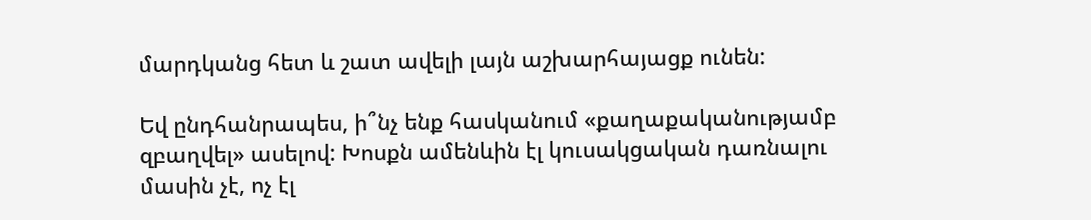մարդկանց հետ և շատ ավելի լայն աշխարհայացք ունեն:

Եվ ընդհանրապես, ի՞նչ ենք հասկանում «քաղաքականությամբ զբաղվել» ասելով: Խոսքն ամենևին էլ կուսակցական դառնալու մասին չէ, ոչ էլ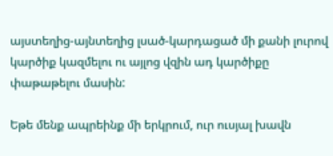այստեղից-այնտեղից լսած-կարդացած մի քանի լուրով կարծիք կազմելու ու այլոց վզին ադ կարծիքը փաթաթելու մասին:

Եթե մենք ապրեինք մի երկրում, ուր ուսյալ խավն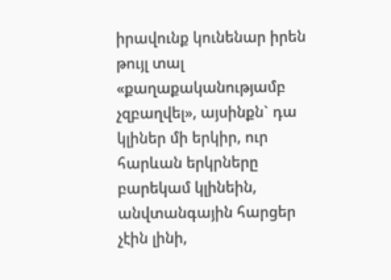իրավունք կունենար իրեն թույլ տալ «քաղաքականությամբ չզբաղվել», այսինքն` դա կլիներ մի երկիր, ուր հարևան երկրները բարեկամ կլինեին, անվտանգային հարցեր չէին լինի,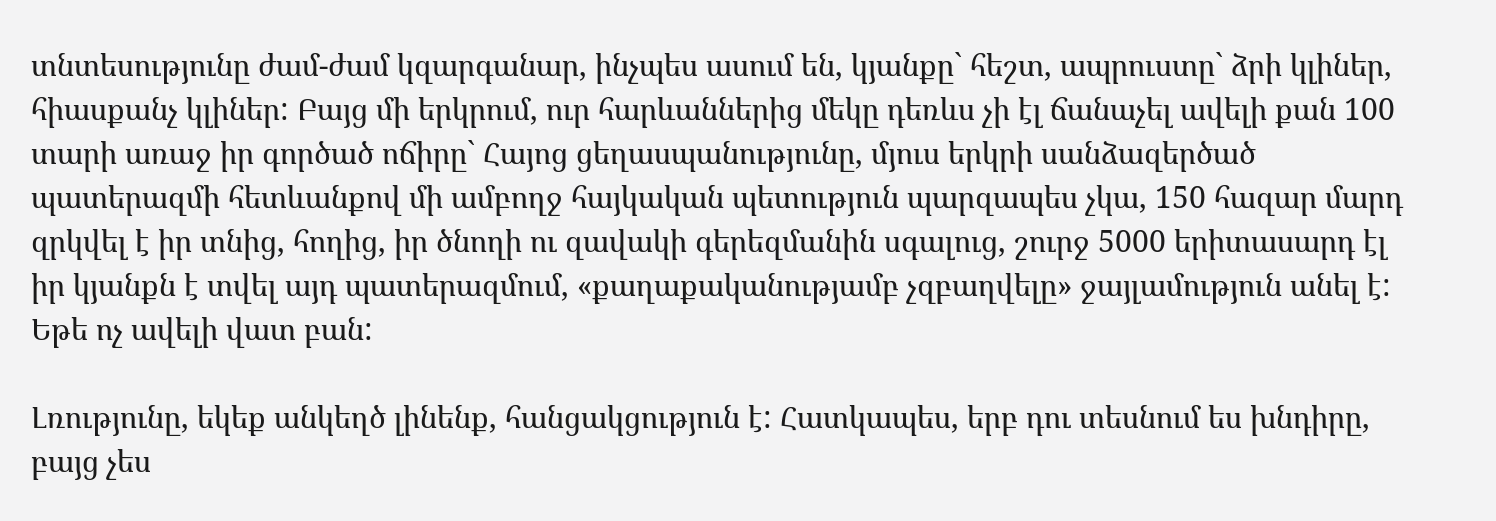տնտեսությունը ժամ-ժամ կզարգանար, ինչպես ասում են, կյանքը` հեշտ, ապրուստը` ձրի կլիներ, հիասքանչ կլիներ: Բայց մի երկրում, ուր հարևաններից մեկը դեռևս չի էլ ճանաչել ավելի քան 100 տարի առաջ իր գործած ոճիրը` Հայոց ցեղասպանությունը, մյուս երկրի սանձազերծած պատերազմի հետևանքով մի ամբողջ հայկական պետություն պարզապես չկա, 150 հազար մարդ զրկվել է իր տնից, հողից, իր ծնողի ու զավակի գերեզմանին սգալուց, շուրջ 5000 երիտասարդ էլ իր կյանքն է տվել այդ պատերազմում, «քաղաքականությամբ չզբաղվելը» ջայլամություն անել է: Եթե ոչ ավելի վատ բան:

Լռությունը, եկեք անկեղծ լինենք, հանցակցություն է: Հատկապես, երբ դու տեսնում ես խնդիրը, բայց չես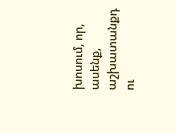խոսում, որ, ասենք, աշխատանքդ ու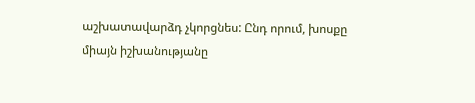աշխատավարձդ չկորցնես: Ընդ որում, խոսքը միայն իշխանությանը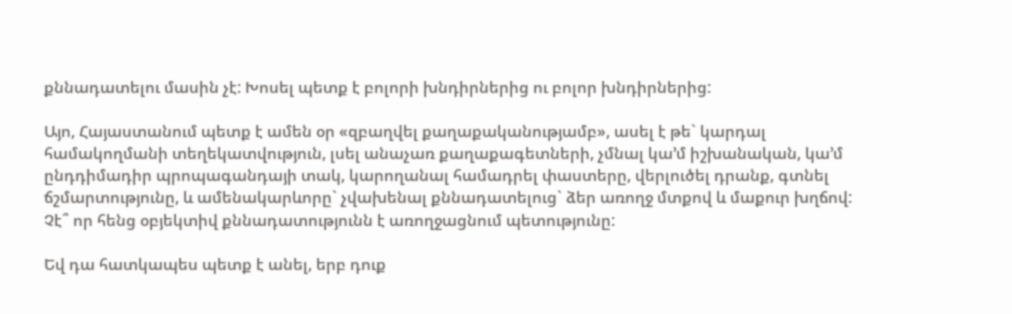քննադատելու մասին չէ: Խոսել պետք է բոլորի խնդիրներից ու բոլոր խնդիրներից:

Այո, Հայաստանում պետք է ամեն օր «զբաղվել քաղաքականությամբ», ասել է թե` կարդալ համակողմանի տեղեկատվություն, լսել անաչառ քաղաքագետների, չմնալ կա’մ իշխանական, կա’մ ընդդիմադիր պրոպագանդայի տակ, կարողանալ համադրել փաստերը, վերլուծել դրանք, գտնել ճշմարտությունը, և ամենակարևորը` չվախենալ քննադատելուց` ձեր առողջ մտքով և մաքուր խղճով: Չէ՞ որ հենց օբյեկտիվ քննադատությունն է առողջացնում պետությունը:

Եվ դա հատկապես պետք է անել, երբ դուք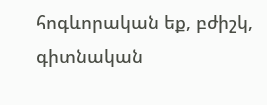հոգևորական եք, բժիշկ, գիտնական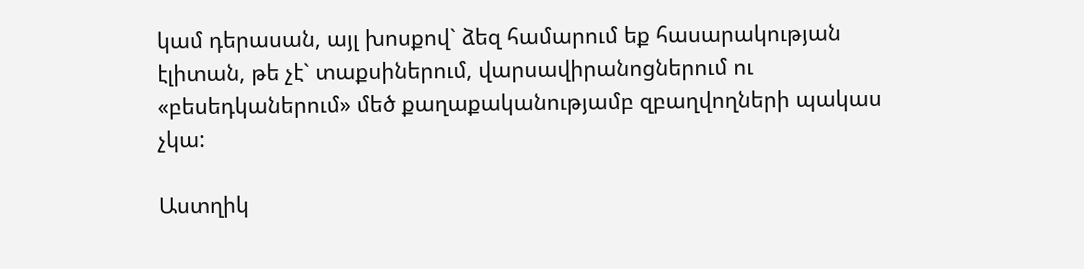կամ դերասան, այլ խոսքով` ձեզ համարում եք հասարակության էլիտան, թե չէ` տաքսիներում, վարսավիրանոցներում ու «բեսեդկաներում» մեծ քաղաքականությամբ զբաղվողների պակաս չկա:

Աստղիկ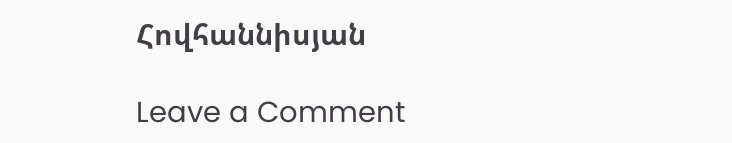Հովհաննիսյան

Leave a Comment